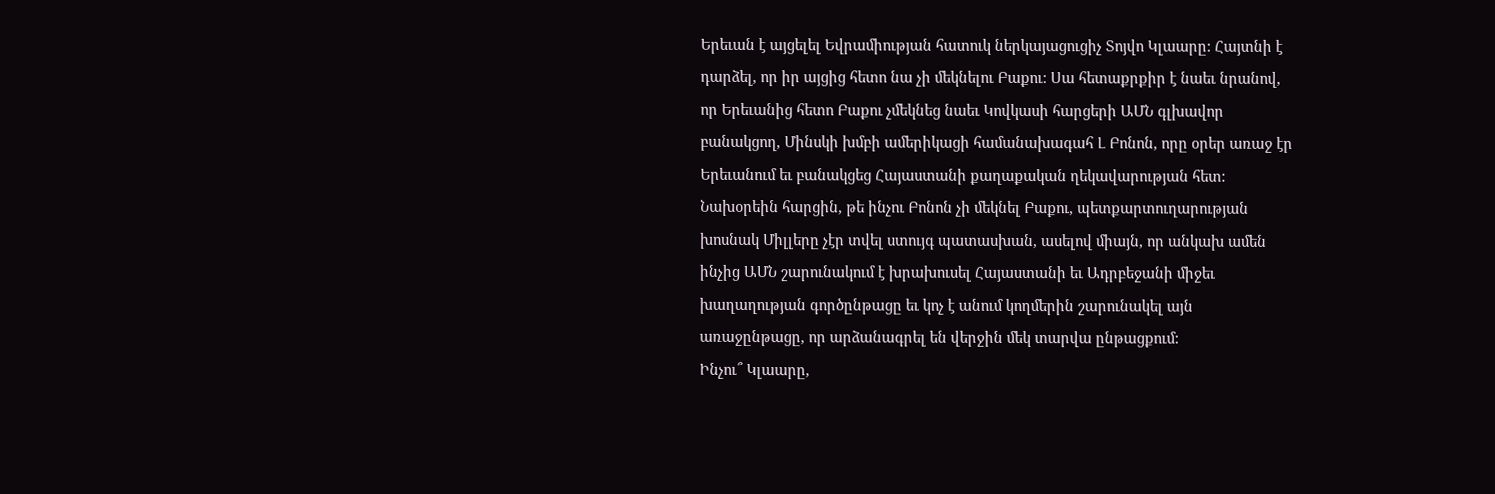Երեւան է այցելել Եվրամիության հատուկ ներկայացուցիչ Տոյվո Կլաարը: Հայտնի է դարձել, որ իր այցից հետո նա չի մեկնելու Բաքու: Սա հետաքրքիր է նաեւ նրանով, որ Երեւանից հետո Բաքու չմեկնեց նաեւ Կովկասի հարցերի ԱՄՆ գլխավոր բանակցող, Մինսկի խմբի ամերիկացի համանախագահ Լ Բոնոն, որը օրեր առաջ էր Երեւանում եւ բանակցեց Հայաստանի քաղաքական ղեկավարության հետ: Նախօրեին հարցին, թե ինչու Բոնոն չի մեկնել Բաքու, պետքարտուղարության խոսնակ Միլլերը չէր տվել ստույգ պատասխան, ասելով միայն, որ անկախ ամեն ինչից ԱՄՆ շարունակում է խրախուսել Հայաստանի եւ Ադրբեջանի միջեւ խաղաղության գործընթացը եւ կոչ է անում կողմերին շարունակել այն առաջընթացը, որ արձանագրել են վերջին մեկ տարվա ընթացքում:
Ինչու՞ Կլաարը,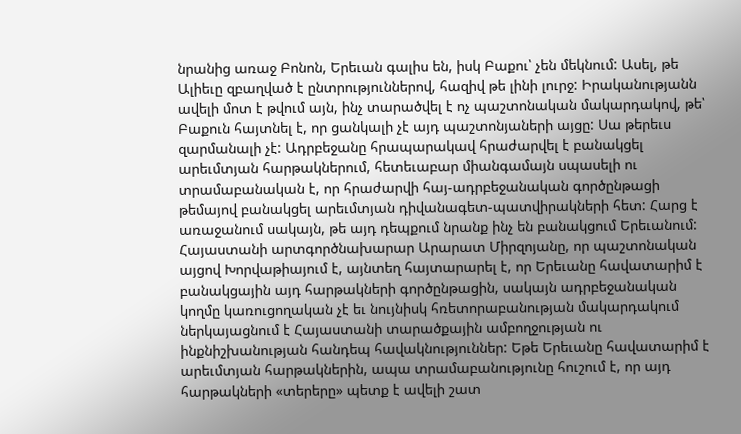նրանից առաջ Բոնոն, Երեւան գալիս են, իսկ Բաքու՝ չեն մեկնում: Ասել, թե Ալիեւը զբաղված է ընտրություններով, հազիվ թե լինի լուրջ: Իրականությանն ավելի մոտ է թվում այն, ինչ տարածվել է ոչ պաշտոնական մակարդակով, թե՝ Բաքուն հայտնել է, որ ցանկալի չէ այդ պաշտոնյաների այցը: Սա թերեւս զարմանալի չէ: Ադրբեջանը հրապարակավ հրաժարվել է բանակցել արեւմտյան հարթակներում, հետեւաբար միանգամայն սպասելի ու տրամաբանական է, որ հրաժարվի հայ-ադրբեջանական գործընթացի թեմայով բանակցել արեւմտյան դիվանագետ-պատվիրակների հետ: Հարց է առաջանում սակայն, թե այդ դեպքում նրանք ինչ են բանակցում Երեւանում:
Հայաստանի արտգործնախարար Արարատ Միրզոյանը, որ պաշտոնական այցով Խորվաթիայում է, այնտեղ հայտարարել է, որ Երեւանը հավատարիմ է բանակցային այդ հարթակների գործընթացին, սակայն ադրբեջանական կողմը կառուցողական չէ եւ նույնիսկ հռետորաբանության մակարդակում ներկայացնում է Հայաստանի տարածքային ամբողջության ու ինքնիշխանության հանդեպ հավակնություններ: Եթե Երեւանը հավատարիմ է արեւմտյան հարթակներին, ապա տրամաբանությունը հուշում է, որ այդ հարթակների «տերերը» պետք է ավելի շատ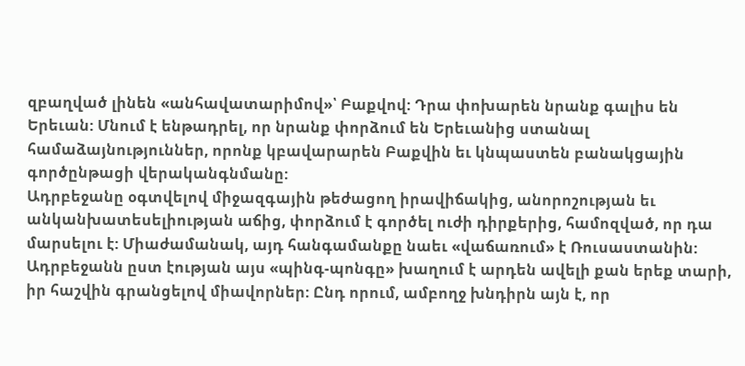զբաղված լինեն «անհավատարիմով»՝ Բաքվով: Դրա փոխարեն նրանք գալիս են Երեւան: Մնում է ենթադրել, որ նրանք փորձում են Երեւանից ստանալ համաձայնություններ, որոնք կբավարարեն Բաքվին եւ կնպաստեն բանակցային գործընթացի վերականգնմանը:
Ադրբեջանը օգտվելով միջազգային թեժացող իրավիճակից, անորոշության եւ անկանխատեսելիության աճից, փորձում է գործել ուժի դիրքերից, համոզված, որ դա մարսելու է: Միաժամանակ, այդ հանգամանքը նաեւ «վաճառում» է Ռուսաստանին: Ադրբեջանն ըստ էության այս «պինգ-պոնգը» խաղում է արդեն ավելի քան երեք տարի, իր հաշվին գրանցելով միավորներ: Ընդ որում, ամբողջ խնդիրն այն է, որ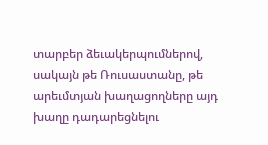տարբեր ձեւակերպումներով, սակայն թե Ռուսաստանը, թե արեւմտյան խաղացողները այդ խաղը դադարեցնելու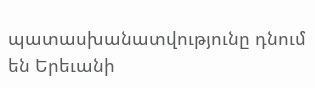պատասխանատվությունը դնում են Երեւանի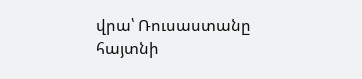վրա՝ Ռուսաստանը հայտնի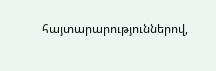հայտարարություններով,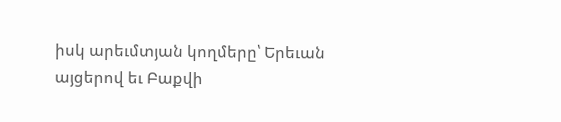իսկ արեւմտյան կողմերը՝ Երեւան այցերով եւ Բաքվի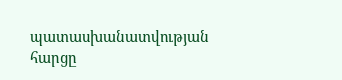պատասխանատվության հարցը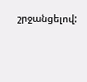շրջանցելով: